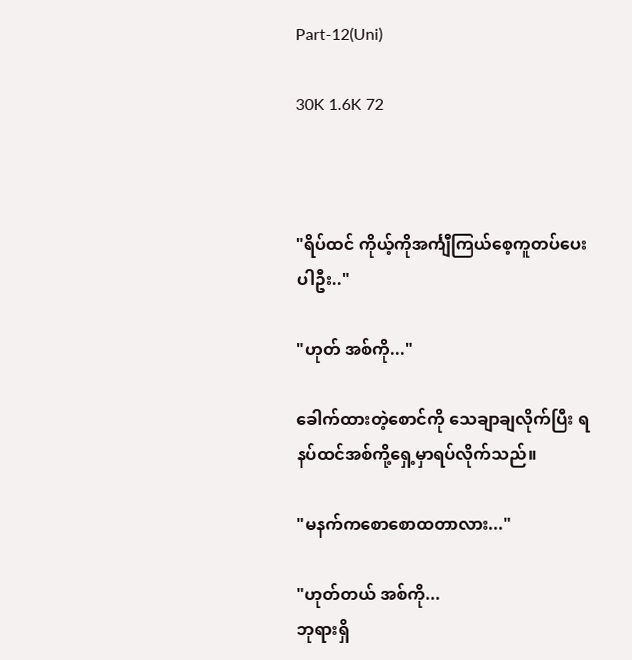Part-12(Uni)

30K 1.6K 72



"ရိပ်ထင် ကိုယ့်ကိုအင်္ကျီကြယ်စေ့ကူတပ်ပေးပါဦး.."

"ဟုတ် အစ်ကို..."

ခေါက်ထားတဲ့စောင်ကို သေချာချလိုက်ပြီး ရနပ်ထင်အစ်ကို့ရှေ့မှာရပ်လိုက်သည်။

"မနက်ကစောစောထတာလား..."

"ဟုတ်တယ် အစ်ကို...
ဘုရားရှိ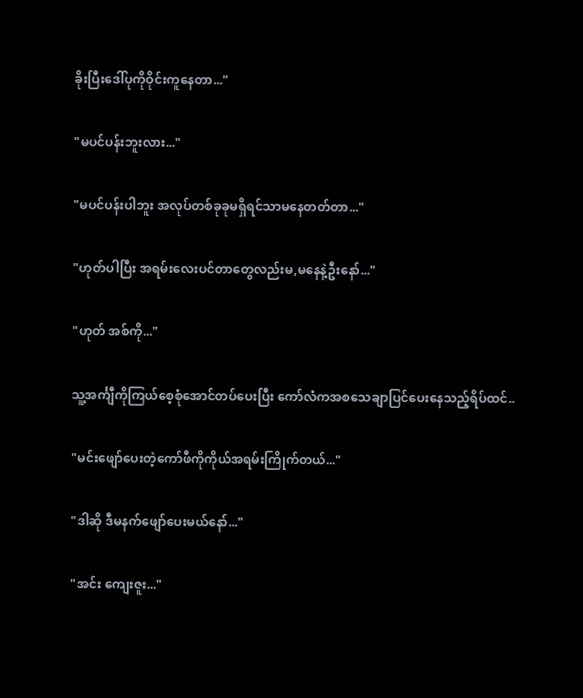ခိုးပြီးဒေါ်ပုကိုဝိုင်းကူနေတာ..."

"မပင်ပန်းဘူးလား..."

"မပင်ပန်းပါဘူး အလုပ်တစ်ခုခုမရှိရင်သာမနေတတ်တာ..."

"ဟုတ်ပါပြီး အရမ်းလေးပင်တာတွေလည်းမ,မနေနဲ့ဦးနော်..."

"ဟုတ် အစ်ကို..."

သူ့အင်္ကျီကိုကြယ်စေ့စုံအောင်တပ်ပေးပြီး ကော်လံကအစသေချာပြင်ပေးနေသည့်ရိပ်ထင်..

"မင်းဖျော်ပေးတဲ့ကော်ဖီကိုကိုယ်အရမ်းကြိုက်တယ်..."

"ဒါဆို ဒီမနက်ဖျော်ပေးမယ်နော်..."

"အင်း ကျေးဇူး..."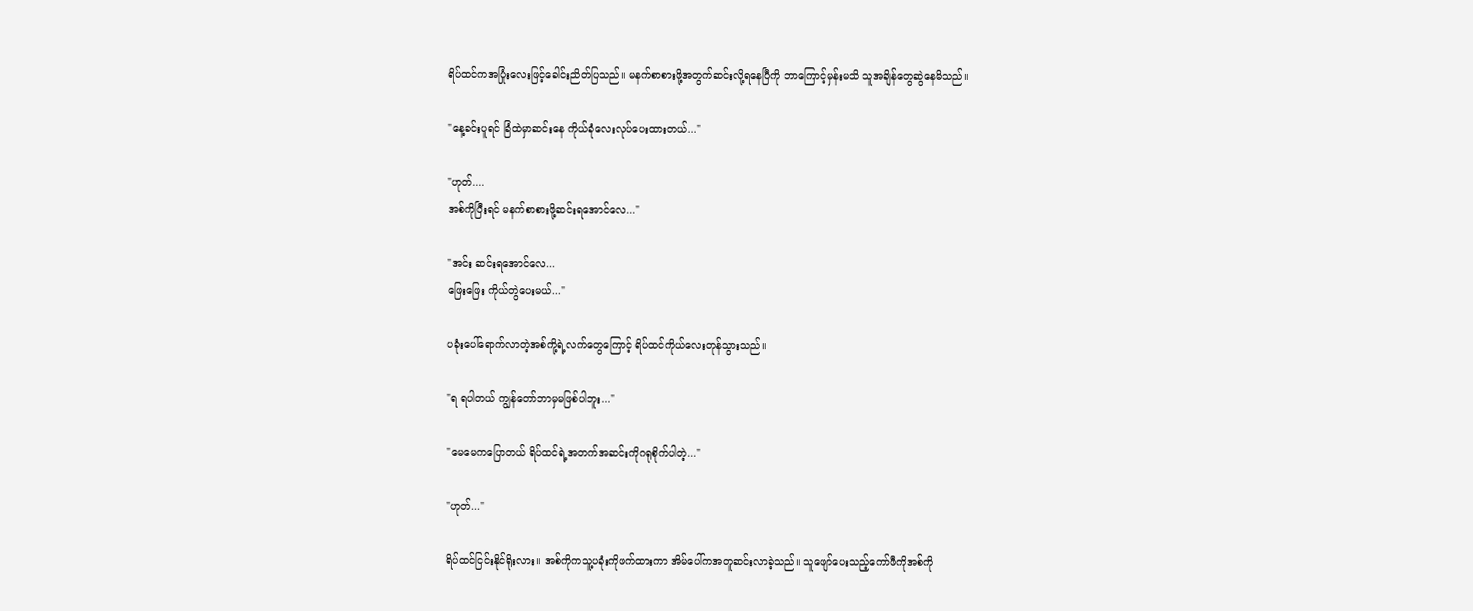ရိပ်ထင်ကအပြုံးလေးဖြင့်ခေါင်းညိတ်ပြသည်။ မနက်စာစားဖို့အတွက်ဆင်းလို့ရနေပြီကို ဘာကြောင့်မှန်းမသိ သူအချိန်တွေဆွဲနေမိသည်။

"နေ့ခင်းပူရင် ခြံထဲမှာဆင်းနေ ကိုယ်ခုံလေးလုပ်ပေးထားတယ်..."

"ဟုတ်....
အစ်ကိုပြီးရင် မနက်စာစားဖို့ဆင်းရအောင်လေ..."

"အင်း ဆင်းရအောင်လေ...
ဖြေးဖြေး ကိုယ်တွဲပေးမယ်..."

ပခုံးပေါ်ရောက်လာတဲ့အစ်ကို့ရဲ့လက်တွေကြောင့် ရိပ်ထင်ကိုယ်လေးတုန်သွားသည်။

"ရ ရပါတယ် ကျွန်တော်ဘာမှမဖြစ်ပါဘူး..."

"မေမေကပြောတယ် ရိပ်ထင်ရဲ့အတက်အဆင်းကိုဂရုစိုက်ပါတဲ့..."

"ဟုတ်..."

ရိပ်ထင်ငြင်းနိုင်ရိုးလား။ အစ်ကိုကသူ့ပခုံးကိုဖက်ထားကာ အိမ်ပေါ်ကအတူဆင်းလာခဲ့သည်။ သူဖျော်ပေးသည့်ကော်ဖီကိုအစ်ကို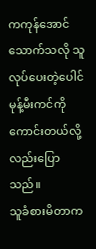ကကုန်အောင်သောက်သလို သူလုပ်ပေးတဲ့ပေါင်မုန့်မီးကင်ကိုကောင်းတယ်လို့လည်းပြောသည်။
သူခံစားမိတာက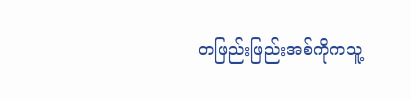တဖြည်းဖြည်းအစ်ကိုကသူ့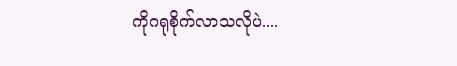ကိုဂရုစိုက်လာသလိုပဲ....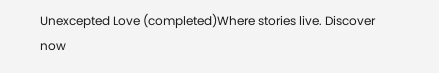Unexcepted Love (completed)Where stories live. Discover now